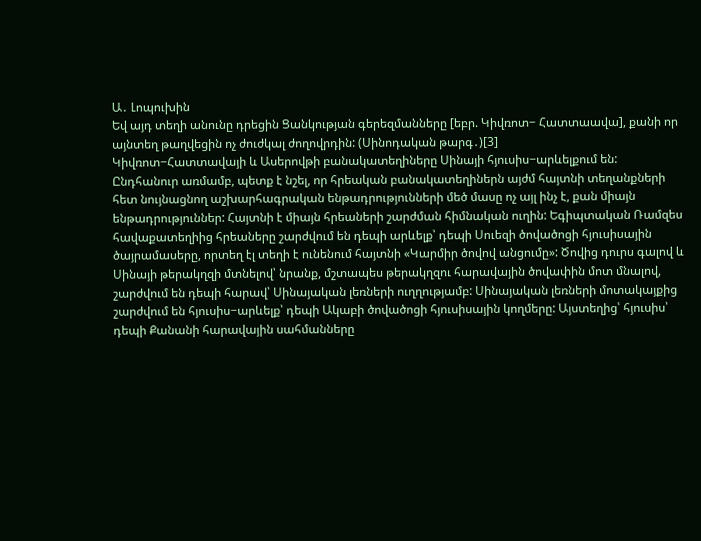Ա․ Լոպուխին
Եվ այդ տեղի անունը դրեցին Ցանկության գերեզմանները [եբր. Կիվռոտ− Հատտաավա], քանի որ այնտեղ թաղվեցին ոչ ժուժկալ ժողովրդին: (Սինոդական թարգ․)[3]
Կիվռոտ−Հատտավայի և Ասերովթի բանակատեղիները Սինայի հյուսիս−արևելքում են:
Ընդհանուր առմամբ, պետք է նշել, որ հրեական բանակատեղիներն այժմ հայտնի տեղանքների հետ նույնացնող աշխարհագրական ենթադրությունների մեծ մասը ոչ այլ ինչ է, քան միայն ենթադրություններ: Հայտնի է միայն հրեաների շարժման հիմնական ուղին: Եգիպտական Ռամզես հավաքատեղիից հրեաները շարժվում են դեպի արևելք՝ դեպի Սուեզի ծովածոցի հյուսիսային ծայրամասերը, որտեղ էլ տեղի է ունենում հայտնի «Կարմիր ծովով անցումը»: Ծովից դուրս գալով և Սինայի թերակղզի մտնելով՝ նրանք, մշտապես թերակղզու հարավային ծովափին մոտ մնալով, շարժվում են դեպի հարավ՝ Սինայական լեռների ուղղությամբ: Սինայական լեռների մոտակայքից շարժվում են հյուսիս−արևելք՝ դեպի Ակաբի ծովածոցի հյուսիսային կողմերը: Այստեղից՝ հյուսիս՝ դեպի Քանանի հարավային սահմանները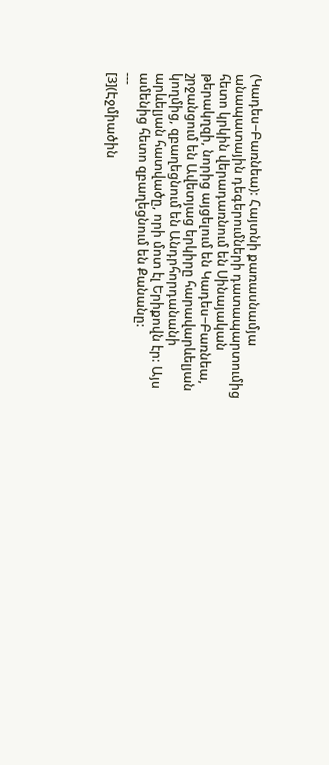(Կադես−Բառնեա): Հայտնի քառասնամյա անապատային դեգերումների դատապարտումից հետո կրկին վերադառնում են Սինայական թերակղզի, նորից այցելում են Կադես−Բառնեա, շրջանցում են Ավետյաց երկիրը հարավարևելյան կողմից, զբաղեցնում են Անդրհորդանանի արևելյան հատվածը, որի մոտ էլ Երիքովն էր: Այս ամենից հետո զբաղեցնում են Քանանը:
---
[3](Էջմիածին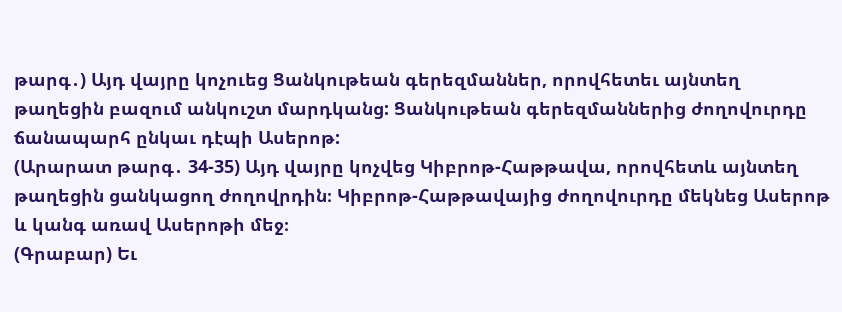թարգ․) Այդ վայրը կոչուեց Ցանկութեան գերեզմաններ, որովհետեւ այնտեղ թաղեցին բազում անկուշտ մարդկանց: Ցանկութեան գերեզմաններից ժողովուրդը ճանապարհ ընկաւ դէպի Ասերոթ:
(Արարատ թարգ․ 34-35) Այդ վայրը կոչվեց Կիբրոթ-Հաթթավա, որովհետև այնտեղ թաղեցին ցանկացող ժողովրդին։ Կիբրոթ-Հաթթավայից ժողովուրդը մեկնեց Ասերոթ և կանգ առավ Ասերոթի մեջ։
(Գրաբար) Եւ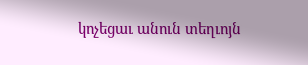կոչեցաւ անուն տեղւոյն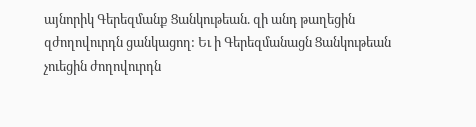այնորիկ Գերեզմանք Ցանկութեան. զի անդ թաղեցին զժողովուրդն ցանկացող: Եւ ի Գերեզմանացն Ցանկութեան չուեցին ժողովուրդն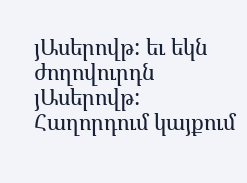յԱսերովթ: եւ եկն ժողովուրդն յԱսերովթ:
Հաղորդում կայքում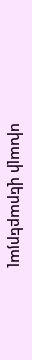սխալի վերաբերյալ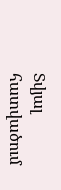Տվյալ հատվածում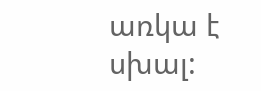առկա է սխալ: